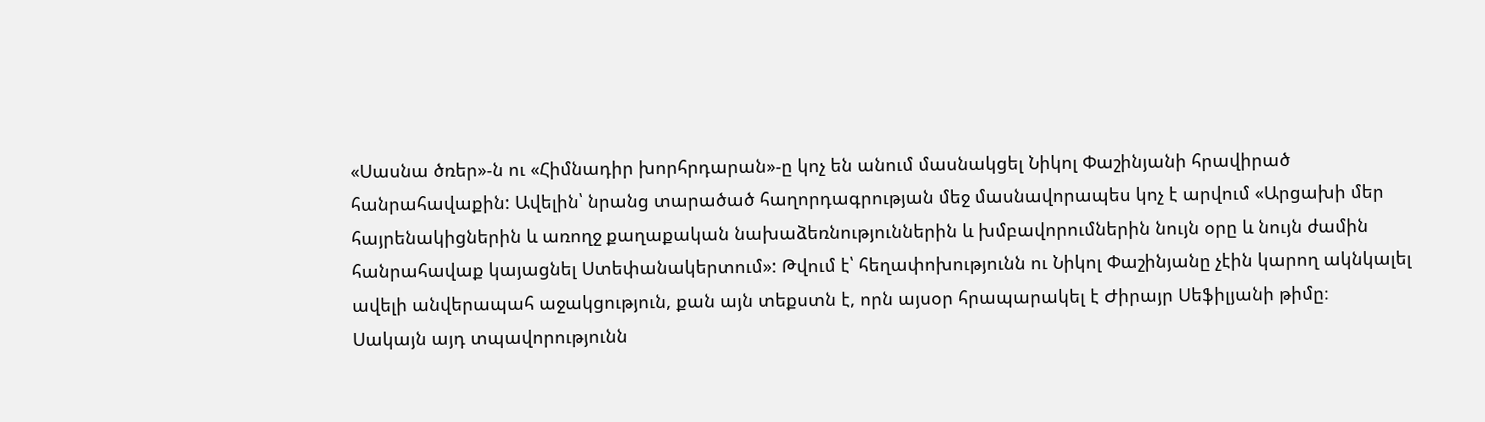«Սասնա ծռեր»-ն ու «Հիմնադիր խորհրդարան»-ը կոչ են անում մասնակցել Նիկոլ Փաշինյանի հրավիրած հանրահավաքին: Ավելին՝ նրանց տարածած հաղորդագրության մեջ մասնավորապես կոչ է արվում «Արցախի մեր հայրենակիցներին և առողջ քաղաքական նախաձեռնություններին և խմբավորումներին նույն օրը և նույն ժամին հանրահավաք կայացնել Ստեփանակերտում»: Թվում է՝ հեղափոխությունն ու Նիկոլ Փաշինյանը չէին կարող ակնկալել ավելի անվերապահ աջակցություն, քան այն տեքստն է, որն այսօր հրապարակել է Ժիրայր Սեֆիլյանի թիմը։
Սակայն այդ տպավորությունն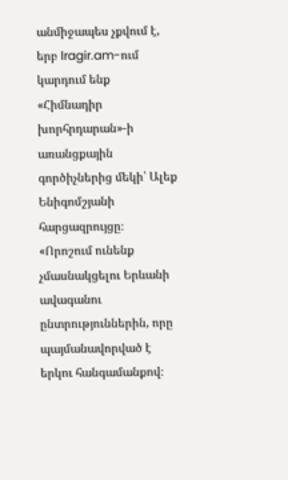անմիջապես չքվում է, երբ lragir.am-ում կարդում ենք «Հիմնադիր խորհրդարան»-ի առանցքային գործիչներից մեկի՝ Ալեք Ենիգոմշյանի հարցազրույցը։ «Որոշում ունենք չմասնակցելու Երևանի ավագանու ընտրություններին, որը պայմանավորված է երկու հանգամանքով։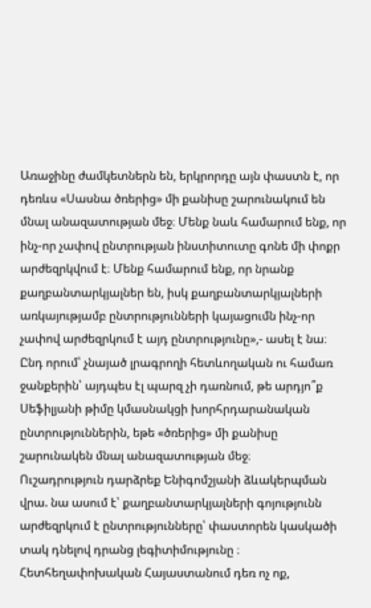Առաջինը ժամկետներն են, երկրորդը այն փաստն է, որ դեռևս «Սասնա ծռերից» մի քանիսը շարունակում են մնալ անազատության մեջ։ Մենք նաև համարում ենք, որ ինչ-որ չափով ընտրության ինստիտուտը գոնե մի փոքր արժեզրկվում է։ Մենք համարում ենք, որ նրանք քաղբանտարկյալներ են, իսկ քաղբանտարկյալների առկայությամբ ընտրությունների կայացումն ինչ-որ չափով արժեզրկում է այդ ընտրությունը»,- ասել է նա։ Ընդ որում՝ չնայած լրագրողի հետևողական ու համառ ջանքերին՝ այդպես էլ պարզ չի դառնում, թե արդյո՞ք Սեֆիլյանի թիմը կմասնակցի խորհրդարանական ընտրություններին, եթե «ծռերից» մի քանիսը շարունակեն մնալ անազատության մեջ։
Ուշադրություն դարձրեք Ենիգոմշյանի ձևակերպման վրա. նա ասում է՝ քաղբանտարկյալների գոյությունն արժեզրկում է ընտրությունները՝ փաստորեն կասկածի տակ դնելով դրանց լեգիտիմությունը ։ Հետհեղափոխական Հայաստանում դեռ ոչ ոք,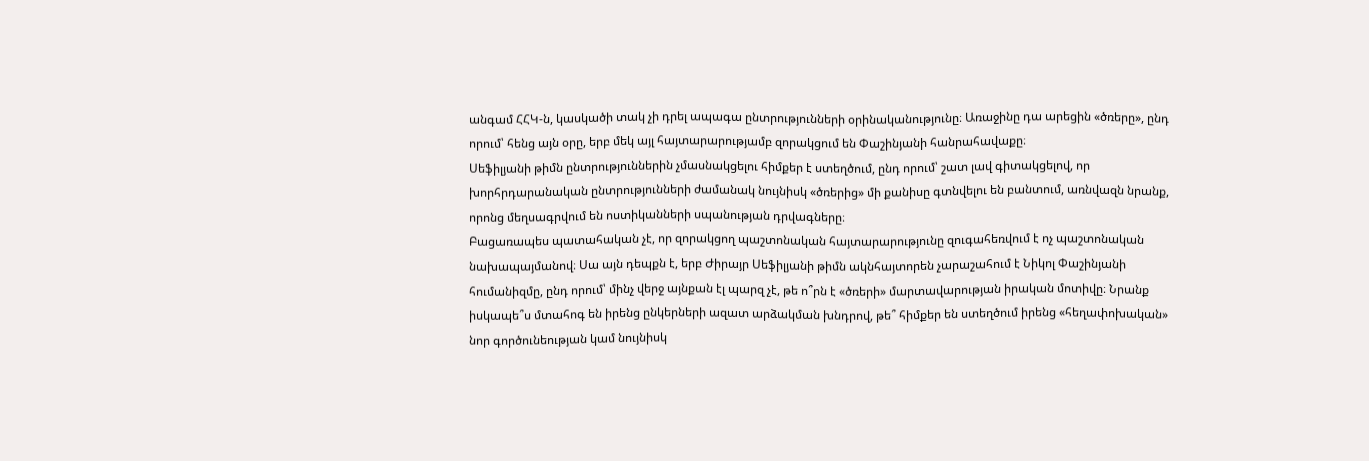անգամ ՀՀԿ-ն, կասկածի տակ չի դրել ապագա ընտրությունների օրինականությունը։ Առաջինը դա արեցին «ծռերը», ընդ որում՝ հենց այն օրը, երբ մեկ այլ հայտարարությամբ զորակցում են Փաշինյանի հանրահավաքը։
Սեֆիլյանի թիմն ընտրություններին չմասնակցելու հիմքեր է ստեղծում, ընդ որում՝ շատ լավ գիտակցելով, որ խորհրդարանական ընտրությունների ժամանակ նույնիսկ «ծռերից» մի քանիսը գտնվելու են բանտում, առնվազն նրանք, որոնց մեղսագրվում են ոստիկանների սպանության դրվագները։
Բացառապես պատահական չէ, որ զորակցող պաշտոնական հայտարարությունը զուգահեռվում է ոչ պաշտոնական նախապայմանով։ Սա այն դեպքն է, երբ Ժիրայր Սեֆիլյանի թիմն ակնհայտորեն չարաշահում է Նիկոլ Փաշինյանի հումանիզմը, ընդ որում՝ մինչ վերջ այնքան էլ պարզ չէ, թե ո՞րն է «ծռերի» մարտավարության իրական մոտիվը։ Նրանք իսկապե՞ս մտահոգ են իրենց ընկերների ազատ արձակման խնդրով, թե՞ հիմքեր են ստեղծում իրենց «հեղափոխական» նոր գործունեության կամ նույնիսկ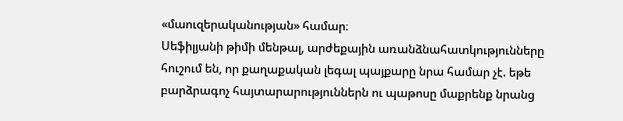«մաուզերականության» համար։
Սեֆիլյանի թիմի մենթալ, արժեքային առանձնահատկությունները հուշում են, որ քաղաքական լեգալ պայքարը նրա համար չէ. եթե բարձրագոչ հայտարարություններն ու պաթոսը մաքրենք նրանց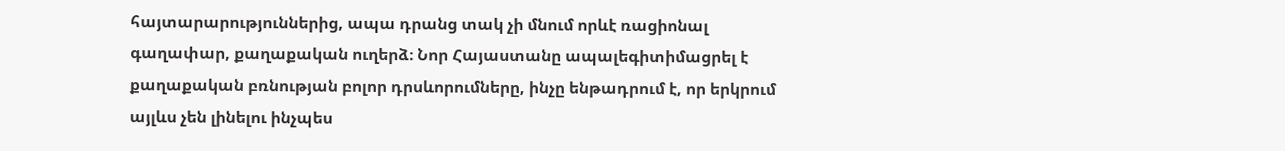հայտարարություններից, ապա դրանց տակ չի մնում որևէ ռացիոնալ գաղափար, քաղաքական ուղերձ։ Նոր Հայաստանը ապալեգիտիմացրել է քաղաքական բռնության բոլոր դրսևորումները, ինչը ենթադրում է, որ երկրում այլևս չեն լինելու ինչպես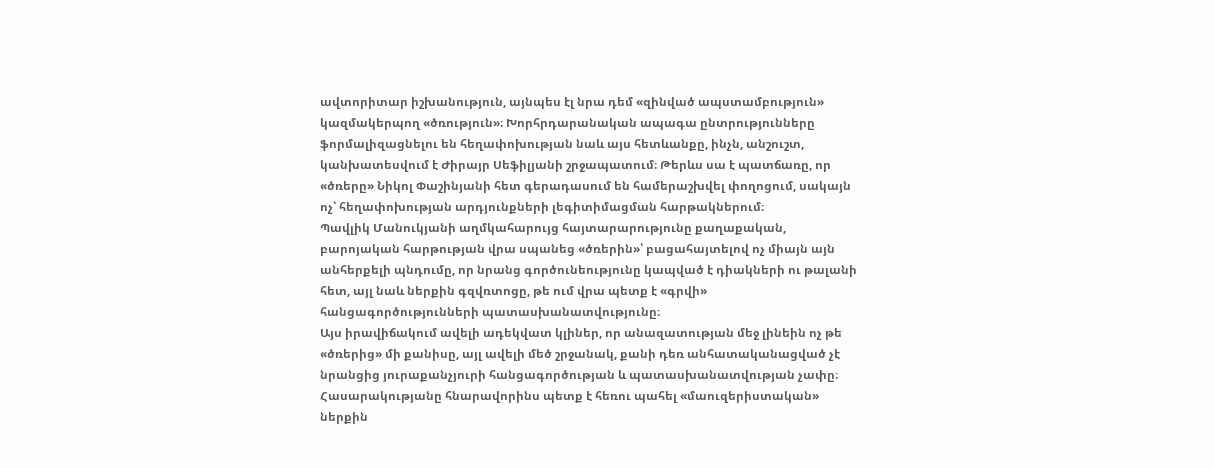ավտորիտար իշխանություն, այնպես էլ նրա դեմ «զինված ապստամբություն» կազմակերպող «ծռություն»։ Խորհրդարանական ապագա ընտրությունները ֆորմալիզացնելու են հեղափոխության նաև այս հետևանքը, ինչն, անշուշտ, կանխատեսվում է Ժիրայր Սեֆիլյանի շրջապատում։ Թերևս սա է պատճառը, որ «ծռերը» Նիկոլ Փաշինյանի հետ գերադասում են համերաշխվել փողոցում, սակայն ոչ՝ հեղափոխության արդյունքների լեգիտիմացման հարթակներում։
Պավլիկ Մանուկյանի աղմկահարույց հայտարարությունը քաղաքական, բարոյական հարթության վրա սպանեց «ծռերին»՝ բացահայտելով ոչ միայն այն անհերքելի պնդումը, որ նրանց գործունեությունը կապված է դիակների ու թալանի հետ, այլ նաև ներքին գզվռտոցը, թե ում վրա պետք է «գրվի» հանցագործությունների պատասխանատվությունը։
Այս իրավիճակում ավելի ադեկվատ կլիներ, որ անազատության մեջ լինեին ոչ թե «ծռերից» մի քանիսը, այլ ավելի մեծ շրջանակ, քանի դեռ անհատականացված չէ նրանցից յուրաքանչյուրի հանցագործության և պատասխանատվության չափը։ Հասարակությանը հնարավորինս պետք է հեռու պահել «մաուզերիստական» ներքին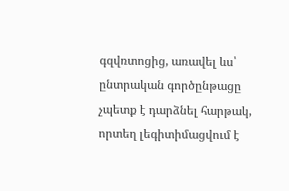գզվռտոցից, առավել ևս՝ ընտրական գործընթացը չպետք է դարձնել հարթակ, որտեղ լեգիտիմացվում է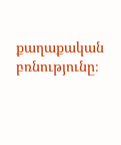քաղաքական բռնությունը։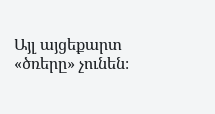Այլ այցեքարտ «ծռերը» չունեն։